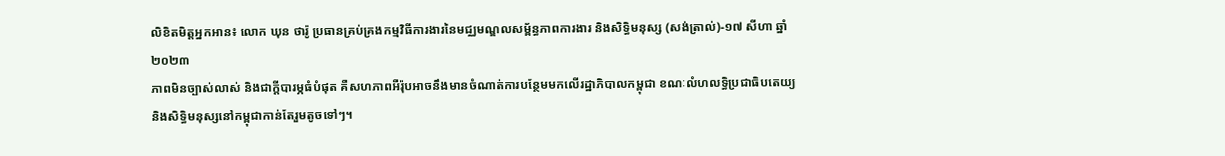លិខិតមិត្តអ្នកអាន៖ លោក ឃុន ថារ៉ូ ប្រធានគ្រប់គ្រងកម្មវិធីការងារនៃមជ្ឈមណ្ឌលសម្ព័ន្ធភាពការងារ និងសិទ្ធិមនុស្ស (សង់ត្រាល់)-១៧ សីហា ឆ្នាំ២០២៣
ភាពមិនច្បាស់លាស់ និងជាក្តីបារម្ភធំបំផុត គឺសហភាពអឺរ៉ុបអាចនឹងមានចំណាត់ការបន្ថែមមកលើរដ្ឋាភិបាលកម្ពុជា ខណៈលំហលទ្ធិប្រជាធិបតេយ្យ និងសិទ្ធិមនុស្សនៅកម្ពុជាកាន់តែរួមតូចទៅៗ។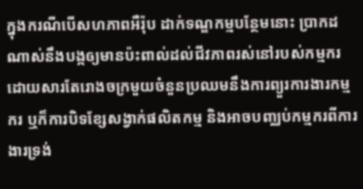ក្នុងករណីបើសហភាពអឺរ៉ុប ដាក់ទណ្ឌកម្មបន្ថែមនោះ ប្រាកដណាស់នឹងបង្កឲ្យមានប៉ះពាល់ដល់ជីវភាពរស់នៅរបស់កម្មករ ដោយសារតែរោងចក្រមួយចំនួនប្រឈមនឹងការព្យួរការងារកម្មករ ឬក៏ការបិទខ្សែសង្វាក់ផលិតកម្ម និងអាចបញ្ឈប់កម្មករពីការងារទ្រង់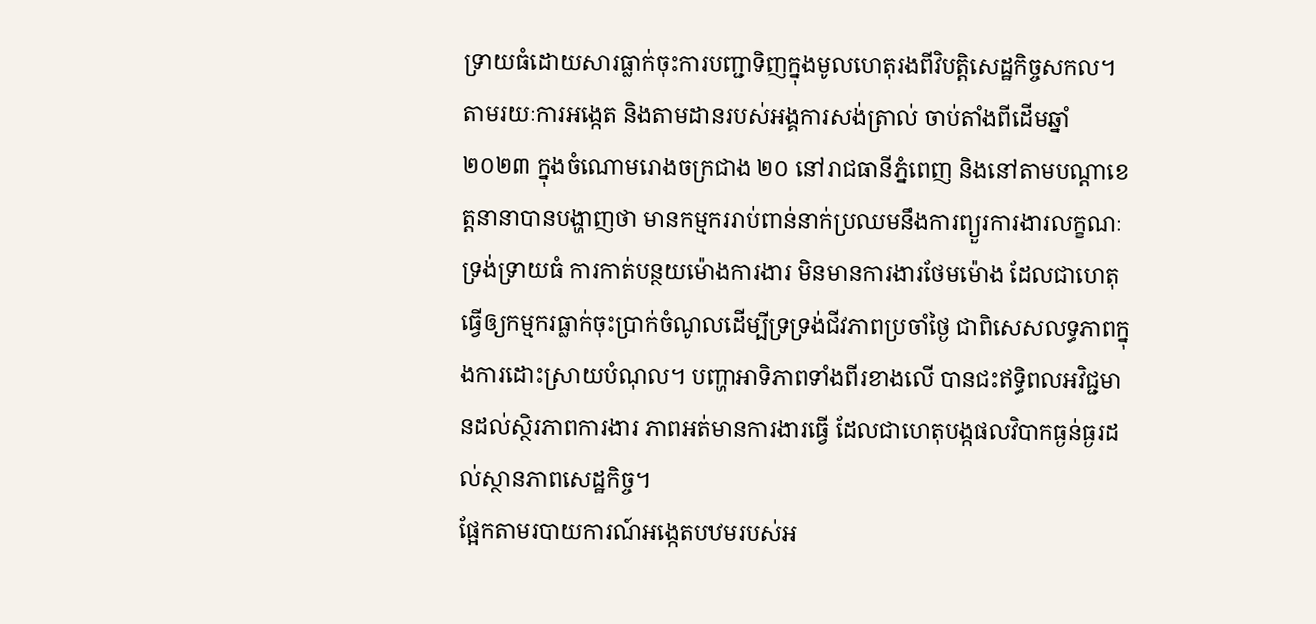ទ្រាយធំដោយសារធ្លាក់ចុះការបញ្ជាទិញក្នុងមូលហេតុរងពីវិបត្តិសេដ្ឋកិច្ចសកល។
តាមរយៈការអង្កេត និងតាមដានរបស់អង្គការសង់ត្រាល់ ចាប់តាំងពីដើមឆ្នាំ២០២៣ ក្នុងចំណោមរោងចក្រជាង ២០ នៅរាជធានីភ្នំពេញ និងនៅតាមបណ្តាខេត្តនានាបានបង្ហាញថា មានកម្មកររាប់ពាន់នាក់ប្រឈមនឹងការព្យួរការងារលក្ខណៈទ្រង់ទ្រាយធំ ការកាត់បន្ថយម៉ោងការងារ មិនមានការងារថែមម៉ោង ដែលជាហេតុធ្វើឲ្យកម្មករធ្លាក់ចុះប្រាក់ចំណូលដើម្បីទ្រទ្រង់ជីវភាពប្រចាំថ្ងៃ ជាពិសេសលទ្ធភាពក្នុងការដោះស្រាយបំណុល។ បញ្ហាអាទិភាពទាំងពីរខាងលើ បានជះឥទ្ធិពលអវិជ្ជមានដល់ស្ថិរភាពការងារ ភាពអត់មានការងារធ្វើ ដែលជាហេតុបង្កផលវិបាកធ្ងន់ធ្ងរដល់ស្ថានភាពសេដ្ឋកិច្ច។
ផ្អែកតាមរបាយការណ៍អង្កេតបឋមរបស់អ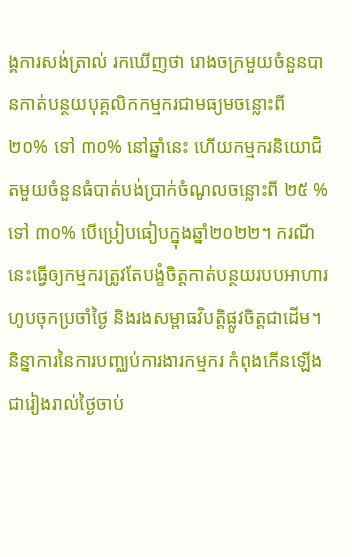ង្គការសង់ត្រាល់ រកឃើញថា រោងចក្រមួយចំនួនបានកាត់បន្ថយបុគ្គលិកកម្មករជាមធ្យមចន្លោះពី ២០% ទៅ ៣០% នៅឆ្នាំនេះ ហើយកម្មករនិយោជិតមួយចំនួនធំបាត់បង់ប្រាក់ចំណូលចន្លោះពី ២៥ % ទៅ ៣០% បើប្រៀបធៀបក្នុងឆ្នាំ២០២២។ ករណីនេះធ្វើឲ្យកម្មករត្រូវតែបង្ខំចិត្តកាត់បន្ថយរបបអាហារហូបចុកប្រចាំថ្ងៃ និងរងសម្ពាធវិបត្តិផ្លូវចិត្តជាដើម។
និន្នាការនៃការបញ្ឈប់ការងារកម្មករ កំពុងកើនឡើងជារៀងរាល់ថ្ងៃចាប់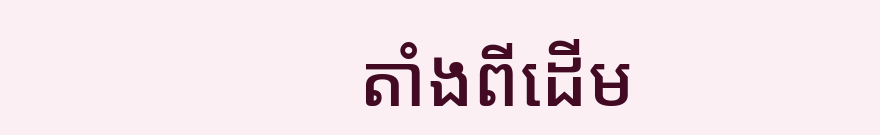តាំងពីដើម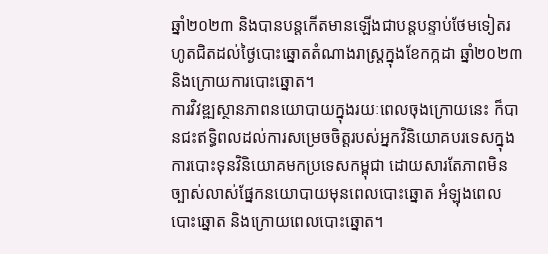ឆ្នាំ២០២៣ និងបានបន្តកើតមានឡើងជាបន្តបន្ទាប់ថែមទៀតរហូតជិតដល់ថ្ងៃបោះឆ្នោតតំណាងរាស្ត្រក្នុងខែកក្កដា ឆ្នាំ២០២៣ និងក្រោយការបោះឆ្នោត។
ការវិវឌ្ឍស្ថានភាពនយោបាយក្នុងរយៈពេលចុងក្រោយនេះ ក៏បានជះឥទ្ធិពលដល់ការសម្រេចចិត្តរបស់អ្នកវិនិយោគបរទេសក្នុងការបោះទុនវិនិយោគមកប្រទេសកម្ពុជា ដោយសារតែភាពមិនច្បាស់លាស់ផ្នែកនយោបាយមុនពេលបោះឆ្នោត អំឡុងពេលបោះឆ្នោត និងក្រោយពេលបោះឆ្នោត។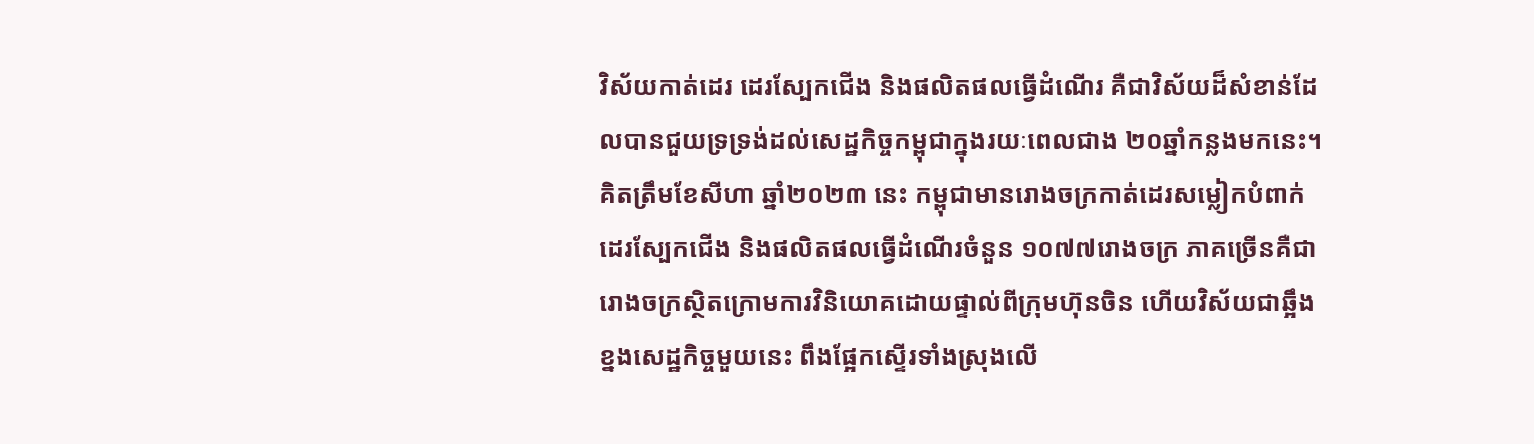វិស័យកាត់ដេរ ដេរស្បែកជើង និងផលិតផលធ្វើដំណើរ គឺជាវិស័យដ៏សំខាន់ដែលបានជួយទ្រទ្រង់ដល់សេដ្ឋកិច្ចកម្ពុជាក្នុងរយៈពេលជាង ២០ឆ្នាំកន្លងមកនេះ។ គិតត្រឹមខែសីហា ឆ្នាំ២០២៣ នេះ កម្ពុជាមានរោងចក្រកាត់ដេរសម្លៀកបំពាក់ ដេរស្បែកជើង និងផលិតផលធ្វើដំណើរចំនួន ១០៧៧រោងចក្រ ភាគច្រើនគឺជារោងចក្រស្ថិតក្រោមការវិនិយោគដោយផ្ទាល់ពីក្រុមហ៊ុនចិន ហើយវិស័យជាឆ្អឹងខ្នងសេដ្ឋកិច្ចមួយនេះ ពឹងផ្អែកស្ទើរទាំងស្រុងលើ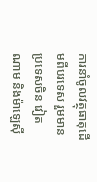ការនាំចូលវត្ថុធាតុដើមពីបរទេស រួមមានប្រទេសចិន វៀតណាម និងម៉ាឡេស៊ី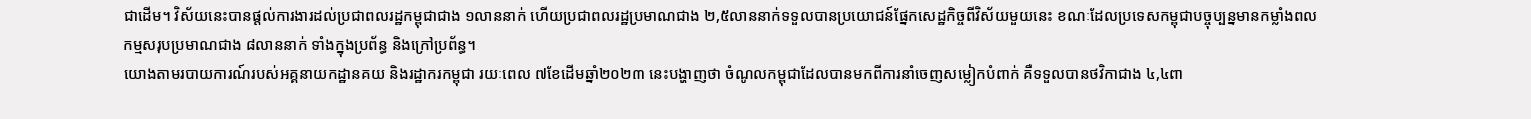ជាដើម។ វិស័យនេះបានផ្តល់ការងារដល់ប្រជាពលរដ្ឋកម្ពុជាជាង ១លាននាក់ ហើយប្រជាពលរដ្ឋប្រមាណជាង ២,៥លាននាក់ទទួលបានប្រយោជន៍ផ្នែកសេដ្ឋកិច្ចពីវិស័យមួយនេះ ខណៈដែលប្រទេសកម្ពុជាបច្ចុប្បន្នមានកម្លាំងពលកម្មសរុបប្រមាណជាង ៨លាននាក់ ទាំងក្នុងប្រព័ន្ធ និងក្រៅប្រព័ន្ធ។
យោងតាមរបាយការណ៍របស់អគ្គនាយកដ្ឋានគយ និងរដ្ឋាករកម្ពុជា រយៈពេល ៧ខែដើមឆ្នាំ២០២៣ នេះបង្ហាញថា ចំណូលកម្ពុជាដែលបានមកពីការនាំចេញសម្លៀកបំពាក់ គឺទទួលបានថវិកាជាង ៤,៤ពា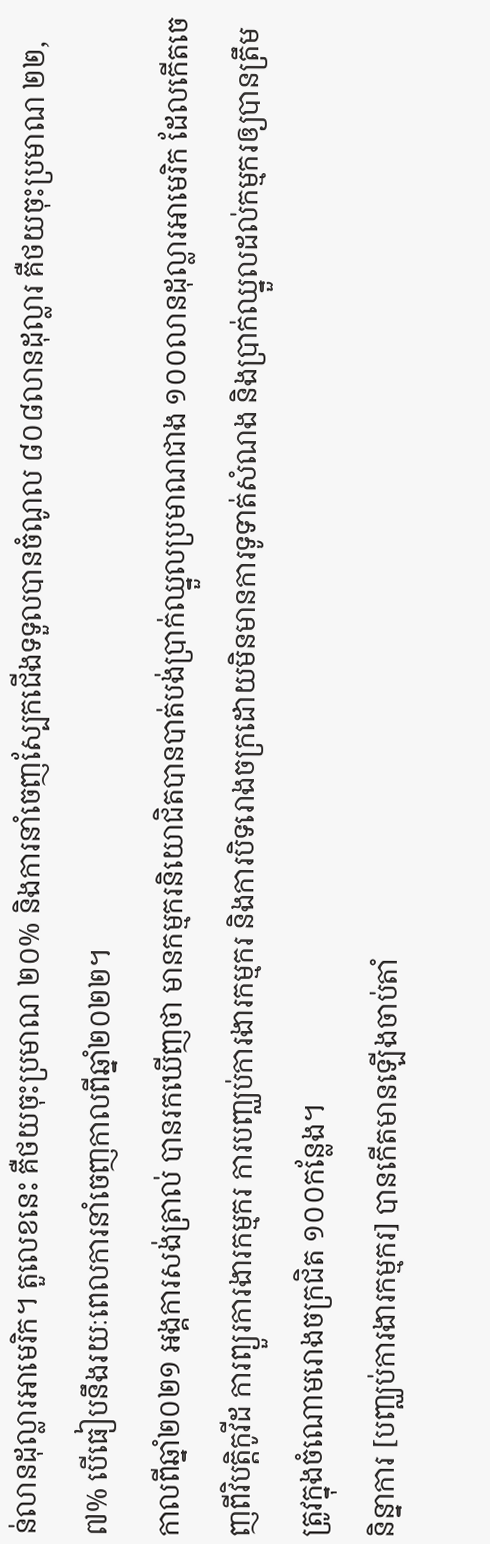ន់លានដុល្លារអាមេរិក។ តួលេខនេះ គឺថយចុះប្រមាណ ២០% និងការនាំចេញស្បែកជើងទទួលបានចំណូល ៨០៨លានដុល្លារ គឺថយចុះប្រមាណ ២២,៧% បើធៀបនឹងរយៈពេលការនាំចេញកាលពីឆ្នាំ២០២២។
កាលពីឆ្នាំ២០២១ អង្គការសង់ត្រាល់ បានរកឃើញថា មានកម្មករនិយោជិតបានបាត់បង់ប្រាក់ឈ្នួលប្រមាណជាង ១០០លានដុល្លារអាមេរិក ដែលកើតចេញពីវិបត្តិកូវីដ ការព្យួរការងារកម្មករ ការបញ្ឈប់ការងារកម្មករ និងការបិទរោងចក្រដោយមិនមានការទូទាត់សំណង និងប្រាក់ឈ្នួលដល់កម្មករឲ្យបានត្រឹមត្រូវក្នុងចំណោមរោងចក្រជិត ១០០កន្លែង។
និន្នាការ [បញ្ឈប់ការងារកម្មករ] បានកើតមានឡើងចាប់តាំ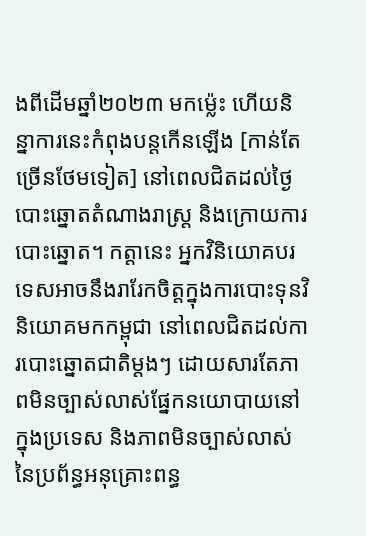ងពីដើមឆ្នាំ២០២៣ មកម្ល៉េះ ហើយនិន្នាការនេះកំពុងបន្តកើនឡើង [កាន់តែច្រើនថែមទៀត] នៅពេលជិតដល់ថ្ងៃបោះឆ្នោតតំណាងរាស្ត្រ និងក្រោយការបោះឆ្នោត។ កត្តានេះ អ្នកវិនិយោគបរទេសអាចនឹងរារែកចិត្តក្នុងការបោះទុនវិនិយោគមកកម្ពុជា នៅពេលជិតដល់ការបោះឆ្នោតជាតិម្ដងៗ ដោយសារតែភាពមិនច្បាស់លាស់ផ្នែកនយោបាយនៅក្នុងប្រទេស និងភាពមិនច្បាស់លាស់នៃប្រព័ន្ធអនុគ្រោះពន្ធ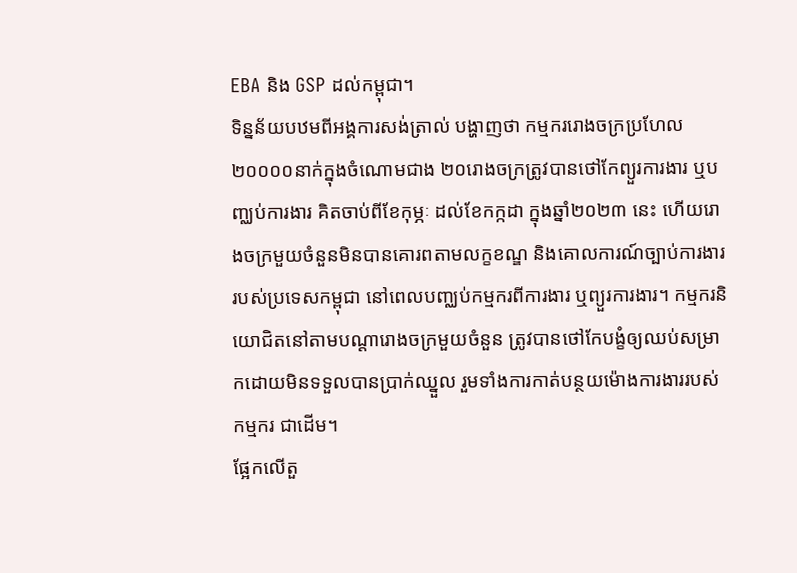EBA និង GSP ដល់កម្ពុជា។
ទិន្នន័យបឋមពីអង្គការសង់ត្រាល់ បង្ហាញថា កម្មកររោងចក្រប្រហែល ២០០០០នាក់ក្នុងចំណោមជាង ២០រោងចក្រត្រូវបានថៅកែព្យួរការងារ ឬបញ្ឈប់ការងារ គិតចាប់ពីខែកុម្ភៈ ដល់ខែកក្កដា ក្នុងឆ្នាំ២០២៣ នេះ ហើយរោងចក្រមួយចំនួនមិនបានគោរពតាមលក្ខខណ្ឌ និងគោលការណ៍ច្បាប់ការងាររបស់ប្រទេសកម្ពុជា នៅពេលបញ្ឈប់កម្មករពីការងារ ឬព្យួរការងារ។ កម្មករនិយោជិតនៅតាមបណ្តារោងចក្រមួយចំនួន ត្រូវបានថៅកែបង្ខំឲ្យឈប់សម្រាកដោយមិនទទួលបានប្រាក់ឈ្នួល រួមទាំងការកាត់បន្ថយម៉ោងការងាររបស់កម្មករ ជាដើម។
ផ្អែកលើតួ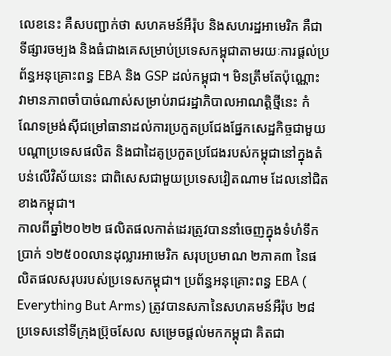លេខនេះ គឺសបញ្ជាក់ថា សហគមន៍អឺរ៉ុប និងសហរដ្ឋអាមេរិក គឺជាទីផ្សារចម្បង និងធំជាងគេសម្រាប់ប្រទេសកម្ពុជាតាមរយៈការផ្តល់ប្រព័ន្ធអនុគ្រោះពន្ធ EBA និង GSP ដល់កម្ពុជា។ មិនត្រឹមតែប៉ុណ្ណោះ វាមានភាពចាំបាច់ណាស់សម្រាប់រាជរដ្ឋាភិបាលអាណត្តិថ្មីនេះ កំណែទម្រង់ស៊ីជម្រៅធានាដល់ការប្រកួតប្រជែងផ្នែកសេដ្ឋកិច្ចជាមួយបណ្តាប្រទេសផលិត និងជាដៃគូប្រកួតប្រជែងរបស់កម្ពុជានៅក្នុងតំបន់លើវិស័យនេះ ជាពិសេសជាមួយប្រទេសវៀតណាម ដែលនៅជិតខាងកម្ពុជា។
កាលពីឆ្នាំ២០២២ ផលិតផលកាត់ដេរត្រូវបាននាំចេញក្នុងទំហំទឹកប្រាក់ ១២៥០០លានដុល្លារអាមេរិក សរុបប្រមាណ ២ភាគ៣ នៃផលិតផលសរុបរបស់ប្រទេសកម្ពុជា។ ប្រព័ន្ធអនុគ្រោះពន្ធ EBA ( Everything But Arms) ត្រូវបានសភានៃសហគមន៍អឺរ៉ុប ២៨ប្រទេសនៅទីក្រុងប្រ៊ុចសែល សម្រេចផ្តល់មកកម្ពុជា គិតជា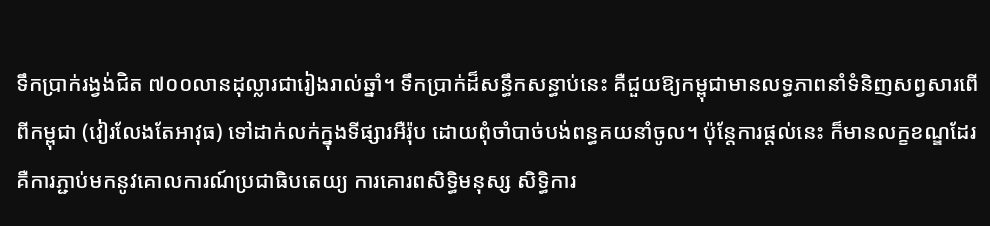ទឹកប្រាក់រង្វង់ជិត ៧០០លានដុល្លារជារៀងរាល់ឆ្នាំ។ ទឹកប្រាក់ដ៏សន្ធឹកសន្ធាប់នេះ គឺជួយឱ្យកម្ពុជាមានលទ្ធភាពនាំទំនិញសព្វសារពើពីកម្ពុជា (វៀរលែងតែអាវុធ) ទៅដាក់លក់ក្នុងទីផ្សារអឺរ៉ុប ដោយពុំចាំបាច់បង់ពន្ធគយនាំចូល។ ប៉ុន្តែការផ្ដល់នេះ ក៏មានលក្ខខណ្ឌដែរ គឺការភ្ជាប់មកនូវគោលការណ៍ប្រជាធិបតេយ្យ ការគោរពសិទ្ធិមនុស្ស សិទ្ធិការ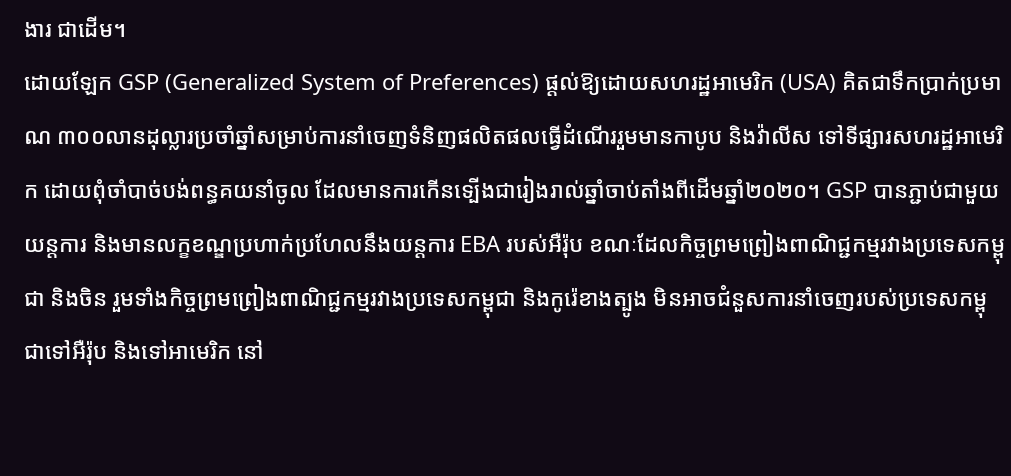ងារ ជាដើម។
ដោយឡែក GSP (Generalized System of Preferences) ផ្តល់ឱ្យដោយសហរដ្ឋអាមេរិក (USA) គិតជាទឹកប្រាក់ប្រមាណ ៣០០លានដុល្លារប្រចាំឆ្នាំសម្រាប់ការនាំចេញទំនិញផលិតផលធ្វើដំណើររួមមានកាបូប និងវ៉ាលីស ទៅទីផ្សារសហរដ្ឋអាមេរិក ដោយពុំចាំបាច់បង់ពន្ធគយនាំចូល ដែលមានការកើនទ្បើងជារៀងរាល់ឆ្នាំចាប់តាំងពីដើមឆ្នាំ២០២០។ GSP បានភ្ជាប់ជាមួយយន្តការ និងមានលក្ខខណ្ឌប្រហាក់ប្រហែលនឹងយន្តការ EBA របស់អឺរ៉ុប ខណៈដែលកិច្ចព្រមព្រៀងពាណិជ្ជកម្មរវាងប្រទេសកម្ពុជា និងចិន រួមទាំងកិច្ចព្រមព្រៀងពាណិជ្ជកម្មរវាងប្រទេសកម្ពុជា និងកូរ៉េខាងត្បូង មិនអាចជំនួសការនាំចេញរបស់ប្រទេសកម្ពុជាទៅអឺរ៉ុប និងទៅអាមេរិក នៅ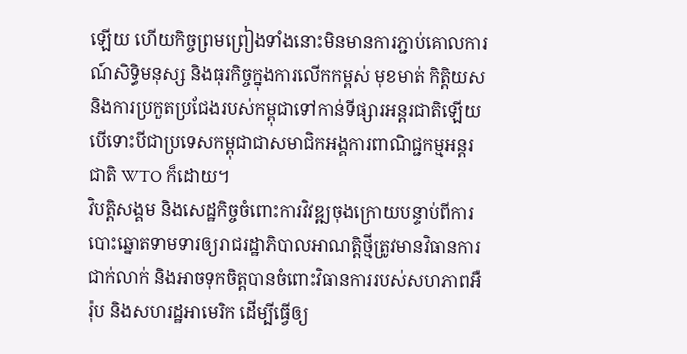ឡើយ ហើយកិច្ចព្រមព្រៀងទាំងនោះមិនមានការភ្ជាប់គោលការណ៍សិទ្ធិមនុស្ស និងធុរកិច្ចក្នុងការលើកកម្ពស់ មុខមាត់ កិត្តិយស និងការប្រកួតប្រជែងរបស់កម្ពុជាទៅកាន់ទីផ្សារអន្តរជាតិឡើយ បើទោះបីជាប្រទេសកម្ពុជាជាសមាជិកអង្គការពាណិជ្ជកម្មអន្តរជាតិ WTO ក៏ដោយ។
វិបត្តិសង្គម និងសេដ្ឋកិច្ចចំពោះការវិវឌ្ឍចុងក្រោយបន្ទាប់ពីការបោះឆ្នោតទាមទារឲ្យរាជរដ្ឋាភិបាលអាណត្តិថ្មីត្រូវមានវិធានការជាក់លាក់ និងអាចទុកចិត្តបានចំពោះវិធានការរបស់សហភាពអឺរ៉ុប និងសហរដ្ឋអាមេរិក ដើម្បីធ្វើឲ្យ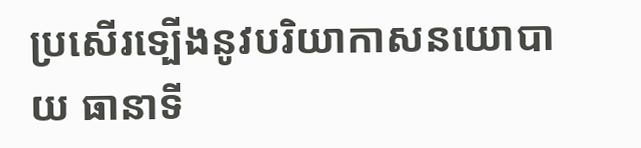ប្រសើរទ្បើងនូវបរិយាកាសនយោបាយ ធានាទី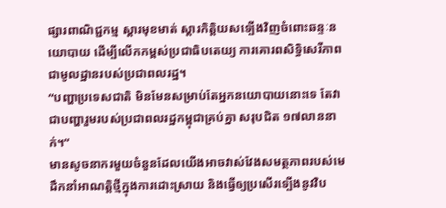ផ្សារពាណិជ្ជកម្ម ស្ដារមុខមាត់ ស្ដារកិត្តិយសទ្បើងវិញចំពោះឆន្ទៈនយោបាយ ដើម្បីលើកកម្ពស់ប្រជាធិបតេយ្យ ការគោរពសិទ្ធិសេរីភាពជាមូលដ្ឋានរបស់ប្រជាពលរដ្ឋ។
“បញ្ហាប្រទេសជាតិ មិនមែនសម្រាប់តែអ្នកនយោបាយនោះទេ តែវាជាបញ្ហារួមរបស់ប្រជាពលរដ្ឋកម្ពុជាគ្រប់គ្នា សរុបជិត ១៧លាននាក់។“
មានសូចនាករមួយចំនួនដែលយើងអាចវាស់វែងសមត្ថភាពរបស់មេដឹកនាំអាណត្តិថ្មីក្នុងការដោះស្រាយ និងធ្វើឲ្យប្រសើរទ្បើងនូវវិប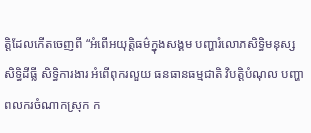ត្តិដែលកើតចេញពី “អំពើអយុត្តិធម៌ក្នុងសង្គម បញ្ហារំលោភសិទ្ធិមនុស្ស សិទ្ធិដីធ្លី សិទ្ធិការងារ អំពើពុករលួយ ធនធានធម្មជាតិ វិបត្តិបំណុល បញ្ហាពលករចំណាកស្រុក ក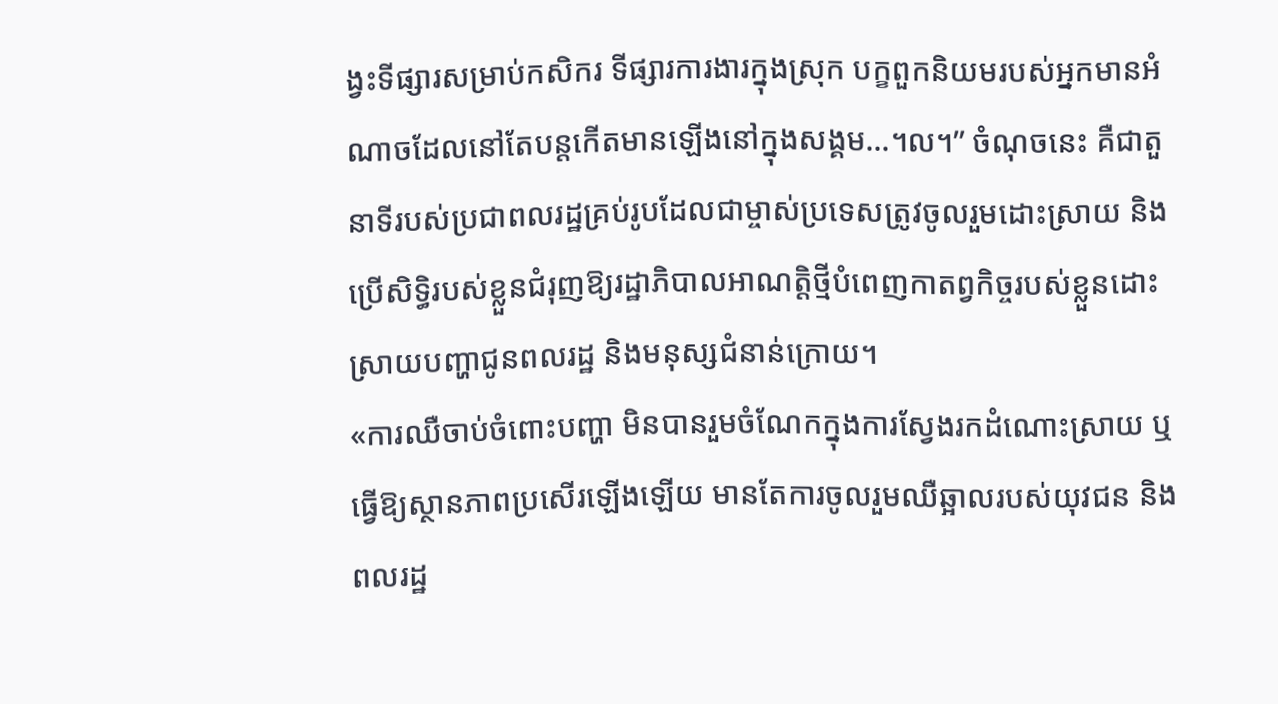ង្វះទីផ្សារសម្រាប់កសិករ ទីផ្សារការងារក្នុងស្រុក បក្ខពួកនិយមរបស់អ្នកមានអំណាចដែលនៅតែបន្តកើតមានឡើងនៅក្នុងសង្គម…។ល។” ចំណុចនេះ គឺជាតួនាទីរបស់ប្រជាពលរដ្ឋគ្រប់រូបដែលជាម្ចាស់ប្រទេសត្រូវចូលរួមដោះស្រាយ និងប្រើសិទ្ធិរបស់ខ្លួនជំរុញឱ្យរដ្ឋាភិបាលអាណត្តិថ្មីបំពេញកាតព្វកិច្ចរបស់ខ្លួនដោះស្រាយបញ្ហាជូនពលរដ្ឋ និងមនុស្សជំនាន់ក្រោយ។
«ការឈឺចាប់ចំពោះបញ្ហា មិនបានរួមចំណែកក្នុងការស្វែងរកដំណោះស្រាយ ឬធ្វើឱ្យស្ថានភាពប្រសើរឡើងឡើយ មានតែការចូលរួមឈឺឆ្អាលរបស់យុវជន និងពលរដ្ឋ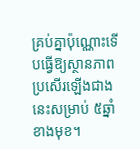គ្រប់គ្នាប៉ុណ្ណោះទើបធ្វើឱ្យស្ថានភាពប្រសើរឡើងជាងនេះសម្រាប់ ៥ឆ្នាំខាងមុខ។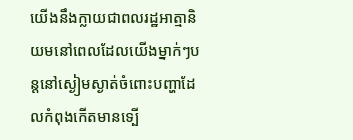យើងនឹងក្លាយជាពលរដ្ឋអាត្មានិយមនៅពេលដែលយើងម្នាក់ៗបន្តនៅស្ងៀមស្ងាត់ចំពោះបញ្ហាដែលកំពុងកើតមានទ្បើ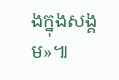ងក្នុងសង្គម»៕